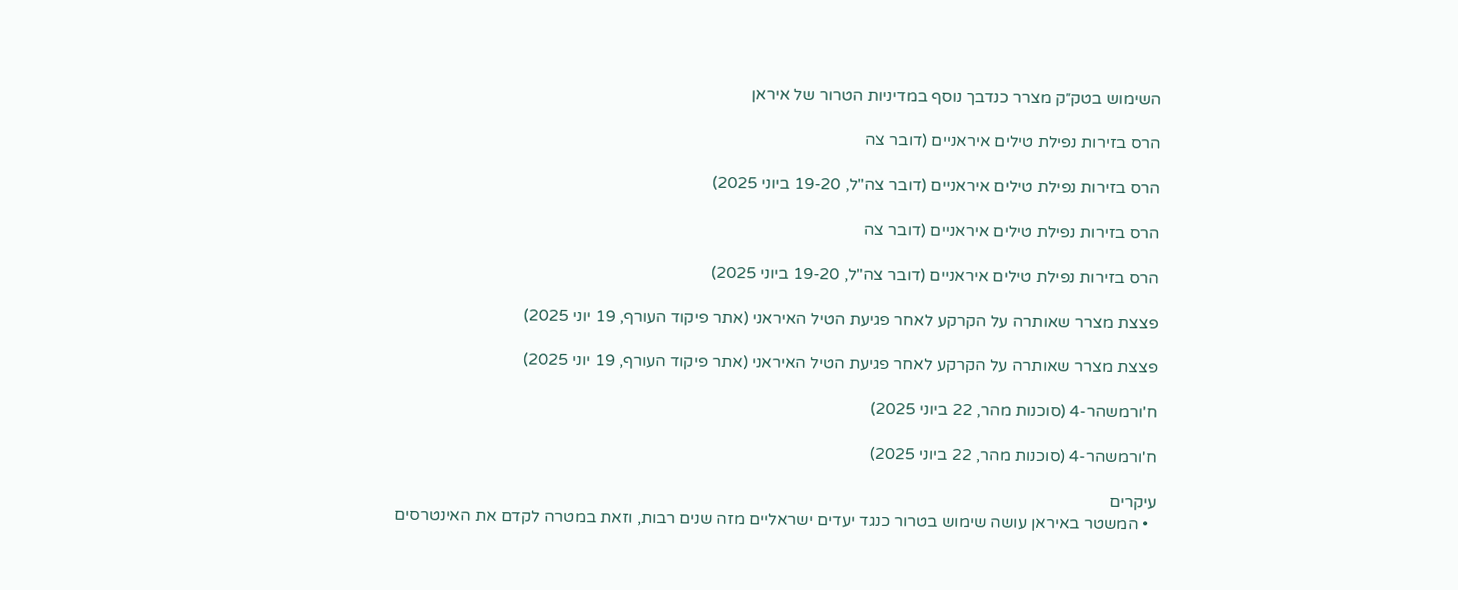השימוש בטק״ק מצרר כנדבך נוסף במדיניות הטרור של איראן

הרס בזירות נפילת טילים איראניים (דובר צה

הרס בזירות נפילת טילים איראניים (דובר צה"ל, 19-20 ביוני 2025)

הרס בזירות נפילת טילים איראניים (דובר צה

הרס בזירות נפילת טילים איראניים (דובר צה"ל, 19-20 ביוני 2025)

פצצת מצרר שאותרה על הקרקע לאחר פגיעת הטיל האיראני (אתר פיקוד העורף, 19 יוני 2025)

פצצת מצרר שאותרה על הקרקע לאחר פגיעת הטיל האיראני (אתר פיקוד העורף, 19 יוני 2025)

ח'ורמשהר-4 (סוכנות מהר, 22 ביוני 2025)

ח'ורמשהר-4 (סוכנות מהר, 22 ביוני 2025)

עיקרים
  • המשטר באיראן עושה שימוש בטרור כנגד יעדים ישראליים מזה שנים רבות, וזאת במטרה לקדם את האינטרסים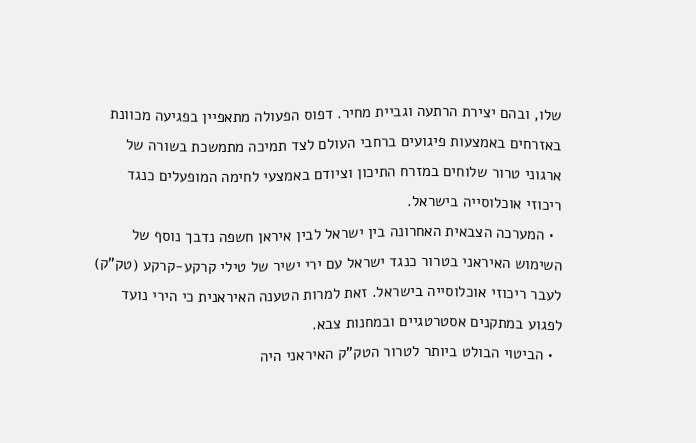שלו, ובהם יצירת הרתעה וגביית מחיר. דפוס הפעולה מתאפיין בפגיעה מכוונת באזרחים באמצעות פיגועים ברחבי העולם לצד תמיכה מתמשכת בשורה של ארגוני טרור שלוחים במזרח התיכון וציודם באמצעי לחימה המופעלים כנגד ריכוזי אוכלוסייה בישראל.
  • המערכה הצבאית האחרונה בין ישראל לבין איראן חשפה נדבך נוסף של השימוש האיראני בטרור כנגד ישראל עם ירי ישיר של טילי קרקע-קרקע (טק”ק) לעבר ריכוזי אוכלוסייה בישראל. זאת למרות הטענה האיראנית כי הירי נועד לפגוע במתקנים אסטרטגיים ובמחנות צבא.
  • הביטוי הבולט ביותר לטרור הטק”ק האיראני היה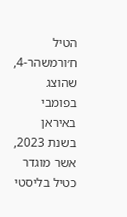הטיל ח׳ורמשהר-4, שהוצג בפומבי באיראן בשנת 2023, אשר מוגדר כטיל בליסטי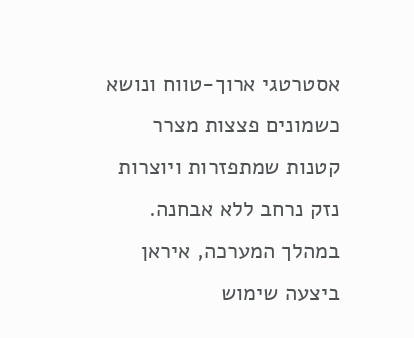אסטרטגי ארוך-טווח ונושא כשמונים פצצות מצרר קטנות שמתפזרות ויוצרות נזק נרחב ללא אבחנה. במהלך המערכה, איראן ביצעה שימוש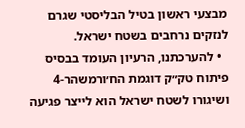מבצעי ראשון בטיל הבליסטי שגרם לנזקים נרחבים בשטח ישראל.
  • להערכתנו, הרעיון העומד בבסיס פיתוח טק״ק דוגמת הח׳ורמשהר-4 ושיגורו לשטח ישראל הוא לייצר פגיעה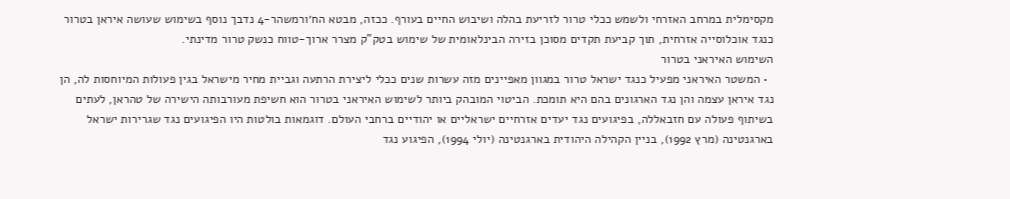מקסימלית במרחב האזרחי ולשמש ככלי טרור לזריעת בהלה ושיבוש החיים בעורף. ככזה, מבטא הח׳ורמשהר-4 נדבך נוסף בשימוש שעושה איראן בטרור כנגד אוכלוסייה אזרחית, תוך קביעת תקדים מסוכן בזירה הבינלאומית של שימוש בטק”ק מצרר ארוך-טווח כנשק טרור מדינתי.
השימוש האיראני בטרור
  • המשטר האיראני מפעיל כנגד ישראל טרור במגוון מאפיינים מזה עשרות שנים ככלי ליצירת הרתעה וגביית מחיר מישראל בגין פעולות המיוחסות לה, הן נגד איראן עצמה והן נגד הארגונים בהם היא תומכת. הביטוי המובהק ביותר לשימוש האיראני בטרור הוא חשיפת מעורבותה הישירה של טהראן, לעתים בשיתוף פעולה עם חזבאללה, בפיגועים נגד יעדים אזרחיים ישראליים או יהודיים ברחבי העולם. דוגמאות בולטות היו הפיגועים נגד שגרירות ישראל בארגנטינה (מרץ 1992), בניין הקהילה היהודית בארגנטינה (יולי 1994), הפיגוע נגד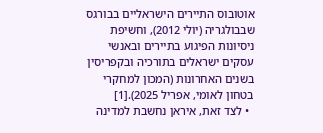אוטובוס התיירים הישראליים בבורגס שבבולגריה (יולי 2012), וחשיפת ניסיונות הפיגוע בתיירים ובאנשי עסקים ישראלים בתורכיה ובקפריסין בשנים האחרונות (המכון למחקרי בטחון לאומי, אפריל 2025).[1]
  • לצד זאת, איראן נחשבת למדינה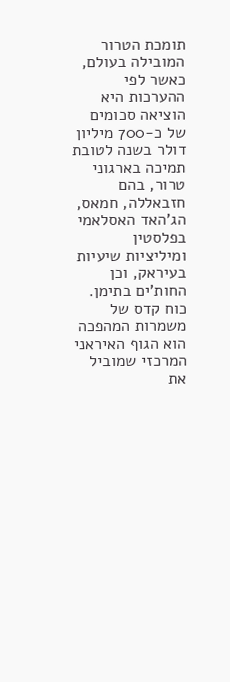תומכת הטרור המובילה בעולם, כאשר לפי ההערכות היא הוציאה סכומים של כ-700 מיליון דולר בשנה לטובת תמיכה בארגוני טרור, בהם חזבאללה, חמאס, הג’האד האסלאמי בפלסטין ומיליציות שיעיות בעיראק, וכן החות’ים בתימן. כוח קדס של משמרות המהפכה הוא הגוף האיראני המרכזי שמוביל את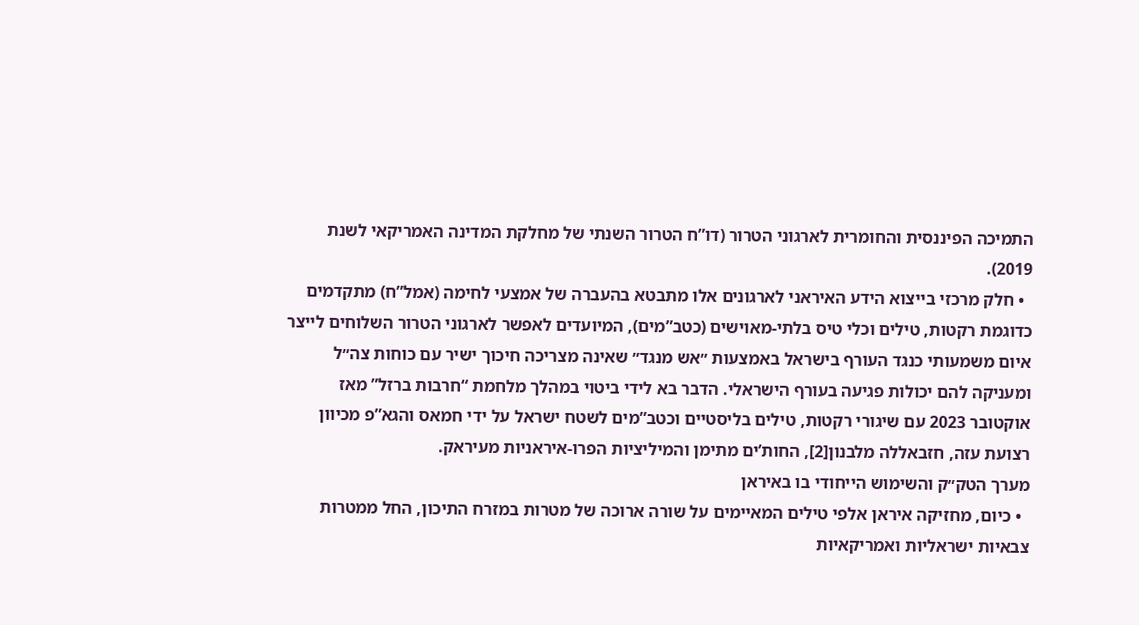התמיכה הפיננסית והחומרית לארגוני הטרור (דו”ח הטרור השנתי של מחלקת המדינה האמריקאי לשנת 2019).
  • חלק מרכזי בייצוא הידע האיראני לארגונים אלו מתבטא בהעברה של אמצעי לחימה (אמל”ח) מתקדמים כדוגמת רקטות, טילים וכלי טיס בלתי-מאוישים (כטב”מים), המיועדים לאפשר לארגוני הטרור השלוחים לייצר איום משמעותי כנגד העורף בישראל באמצעות ״אש מנגד״ שאינה מצריכה חיכוך ישיר עם כוחות צה״ל ומעניקה להם יכולות פגיעה בעורף הישראלי. הדבר בא לידי ביטוי במהלך מלחמת “חרבות ברזל” מאז אוקטובר 2023 עם שיגורי רקטות, טילים בליסטיים וכטב”מים לשטח ישראל על ידי חמאס והגא”פ מכיוון רצועת עזה, חזבאללה מלבנון[2], החות’ים מתימן והמיליציות הפרו-איראניות מעיראק.
מערך הטק״ק והשימוש הייחודי בו באיראן
  • כיום, מחזיקה איראן אלפי טילים המאיימים על שורה ארוכה של מטרות במזרח התיכון, החל ממטרות צבאיות ישראליות ואמריקאיות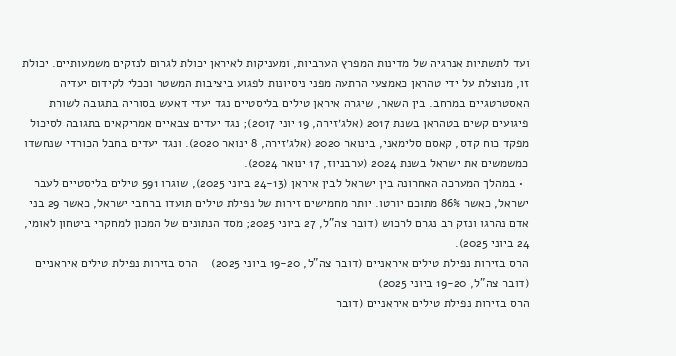ועד לתשתיות אנרגיה של מדינות המפרץ הערביות, ומעניקות לאיראן יכולת לגרום לנזקים משמעותיים. יכולת זו, מנוצלת על ידי טהראן כאמצעי הרתעה מפני ניסיונות לפגוע ביציבות המשטר וככלי לקידום יעדיה האסטרטגיים במרחב. בין השאר, שיגרה איראן טילים בליסטיים נגד יעדי דאעש בסוריה בתגובה לשורת פיגועים קשים בטהראן בשנת 2017 (אלג׳זירה, 19 יוני 2017); נגד יעדים צבאיים אמריקאים בתגובה לסיכול מפקד כוח קדס, קאסם סלימאני, בינואר 2020 (אלג׳זירה, 8 ינואר 2020). ונגד יעדים בחבל הכורדי שנחשדו כמשמשים את ישראל בשנת 2024 (ערבניוז, 17 ינואר 2024).
  • במהלך המערכה האחרונה בין ישראל לבין איראן (24-13 ביוני 2025), שוגרו 591 טילים בליסטיים לעבר ישראל, כאשר 86% מתוכם יורטו. יותר מחמישים זירות של נפילת טילים תועדו ברחבי ישראל, כאשר 29 בני אדם נהרגו ונזק רב נגרם לרכוש (דובר צה”ל, 27 ביוני 2025; מסד הנתונים של המכון למחקרי ביטחון לאומי, 24 ביוני 2025).
הרס בזירות נפילת טילים איראניים (דובר צה"ל, 19-20 ביוני 2025)    הרס בזירות נפילת טילים איראניים (דובר צה"ל, 19-20 ביוני 2025)
הרס בזירות נפילת טילים איראניים (דובר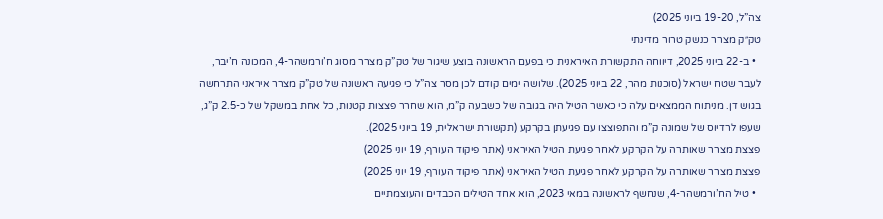צה”ל, 19-20 ביוני 2025)
טק״ק מצרר כנשק טרור מדינתי
  • ב-22 ביוני 2025, דיווחה התקשורת האיראנית כי בפעם הראשונה בוצע שיגור של טק”ק מצרר מסוג ח’ורמשהר-4, המכונה ח’יבר, לעבר שטח ישראל (סוכנות מהר, 22 ביוני 2025). שלושה ימים קודם לכן מסר צה”ל כי פגיעה ראשונה של טק”ק מצרר איראני התרחשה בגוש דן. מניתוח הממצאים עלה כי כאשר הטיל היה בגובה של כשבעה ק”מ, הוא שחרר פצצות קטנות, כל אחת במשקל של כ-2.5 ק”ג, שעפו לרדיוס של שמונה ק”מ והתפוצצו עם פגיעתן בקרקע (תקשורת ישראלית, 19 ביוני 2025).
פצצת מצרר שאותרה על הקרקע לאחר פגיעת הטיל האיראני (אתר פיקוד העורף, 19 יוני 2025)
פצצת מצרר שאותרה על הקרקע לאחר פגיעת הטיל האיראני (אתר פיקוד העורף, 19 יוני 2025)
  • טיל הח’ורמשהר-4, שנחשף לראשונה במאי 2023, הוא אחד הטילים הכבדים והעוצמתיים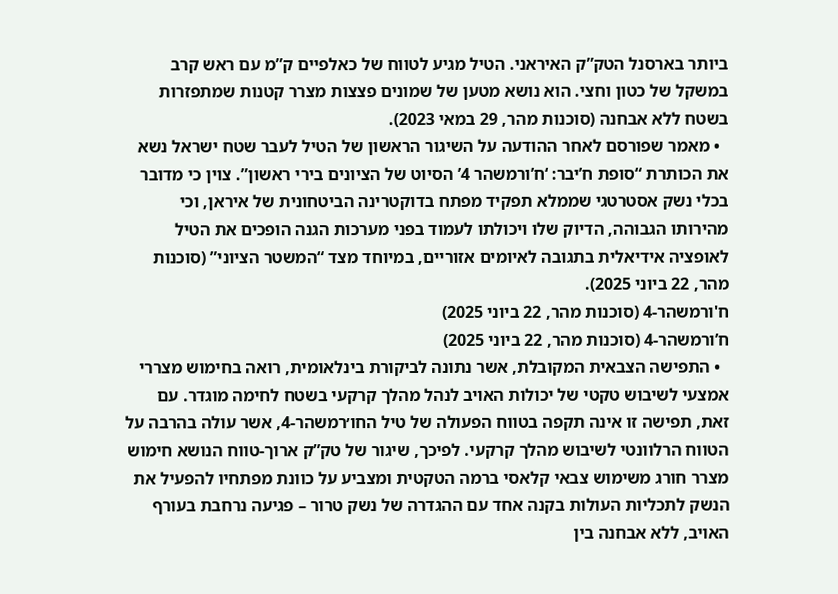ביותר בארסנל הטק”ק האיראני. הטיל מגיע לטווח של כאלפיים ק”מ עם ראש קרב במשקל של כטון וחצי. הוא נושא מטען של שמונים פצצות מצרר קטנות שמתפזרות בשטח ללא אבחנה (סוכנות מהר, 29 במאי 2023).
  • מאמר שפורסם לאחר ההודעה על השיגור הראשון של הטיל לעבר שטח ישראל נשא את הכותרת “סופת ח’יבר: ‘ח’ורמשהר 4’ הסיוט של הציונים בירי ראשון”. צוין כי מדובר בכלי נשק אסטרטגי שממלא תפקיד מפתח בדוקטרינה הביטחונית של איראן, וכי מהירותו הגבוהה, הדיוק שלו ויכולתו לעמוד בפני מערכות הגנה הופכים את הטיל לאופציה אידיאלית בתגובה לאיומים אזוריים, במיוחד מצד “המשטר הציוני” (סוכנות מהר, 22 ביוני 2025).
ח'ורמשהר-4 (סוכנות מהר, 22 ביוני 2025)
ח’ורמשהר-4 (סוכנות מהר, 22 ביוני 2025)
  • התפישה הצבאית המקובלת, אשר נתונה לביקורת בינלאומית, רואה בחימוש מצררי אמצעי לשיבוש טקטי של יכולות האויב לנהל מהלך קרקעי בשטח לחימה מוגדר. עם זאת, תפישה זו אינה תקפה בטווח הפעולה של טיל החו׳רמשהר-4, אשר עולה בהרבה על הטווח הרלוונטי לשיבוש מהלך קרקעי. לפיכך, שיגור של טק”ק ארוך-טווח הנושא חימוש מצרר חורג משימוש צבאי קלאסי ברמה הטקטית ומצביע על כוונת מפתחיו להפעיל את הנשק לתכליות העולות בקנה אחד עם ההגדרה של נשק טרור – פגיעה נרחבת בעורף האויב, ללא אבחנה בין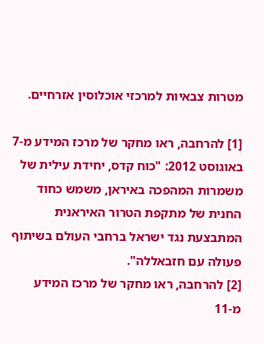מטרות צבאיות למרכזי אוכלוסין אזרחיים.

[1] להרחבה, ראו מחקר של מרכז המידע מ-7 באוגוסט 2012: "כוח קדס, יחידת עילית של משמרות המהפכה באיראן, משמש כחוד החנית של מתקפת הטרור האיראנית המתבצעת נגד ישראל ברחבי העולם בשיתוף פעולה עם חזבאללה".
[2] להרחבה, ראו מחקר של מרכז המידע מ-11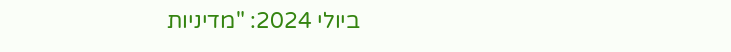ביולי 2024: "מדיניות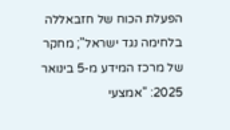הפעלת הכוח של חזבאללה בלחימה נגד ישראל"; מחקר של מרכז המידע מ-5 בינואר 2025: "אמצעי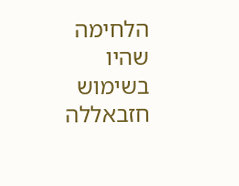הלחימה שהיו בשימוש חזבאללה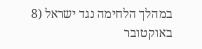במהלך הלחימה נגד ישראל (8 באוקטובר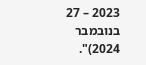2023 – 27 בנובמבר 2024)".